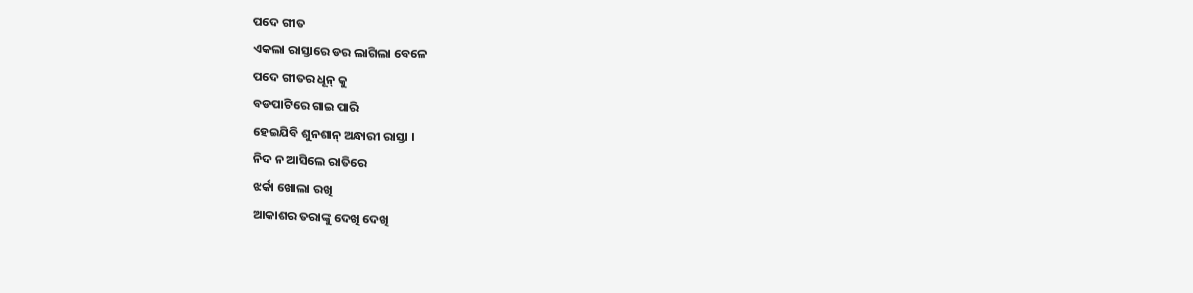ପଦେ ଗୀତ
ଏକଲା ରାସ୍ତାରେ ଡର ଲାଗିଲା ବେଳେ
ପଦେ ଗୀତର ଧୂନ୍ କୁ
ବଡପାଟିରେ ଗାଇ ପାରି
ହେଇଯିବି ଶୁନଶାନ୍ ଅନ୍ଧାରୀ ରାସ୍ତା ।
ନିଦ ନ ଆସିଲେ ରାତିରେ
ଝର୍କା ଖୋଲା ରଖି
ଆକାଶର ତରାଙ୍କୁ ଦେଖି ଦେଖି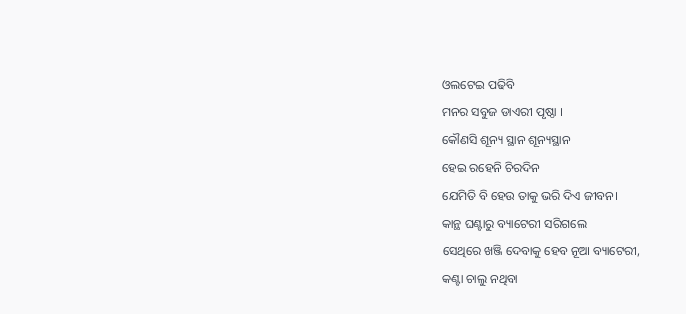ଓଲଟେଇ ପଢିବି
ମନର ସବୁଜ ଡାଏରୀ ପୃଷ୍ଠା ।
କୌଣସି ଶୂନ୍ୟ ସ୍ଥାନ ଶୂନ୍ୟସ୍ଥାନ
ହେଇ ରହେନି ଚିରଦିନ
ଯେମିତି ବି ହେଉ ତାକୁ ଭରି ଦିଏ ଜୀବନ।
କାନ୍ଥ ଘଣ୍ଟାରୁ ବ୍ୟାଟେରୀ ସରିଗଲେ
ସେଥିରେ ଖଞ୍ଜି ଦେବାକୁ ହେବ ନୂଆ ବ୍ୟାଟେରୀ,
କଣ୍ଟା ଚାଲୁ ନଥିବା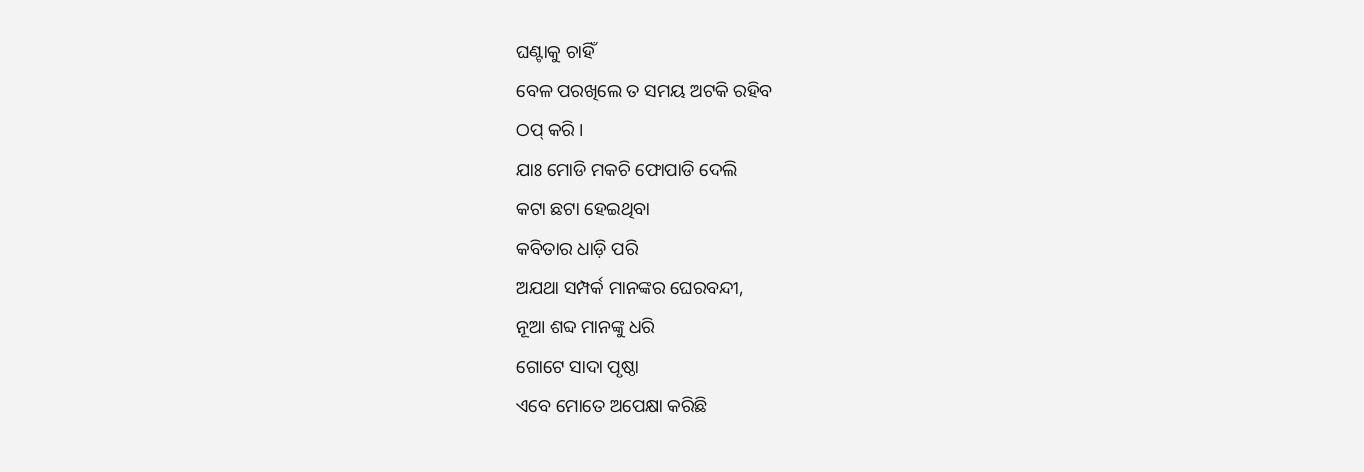ଘଣ୍ଟାକୁ ଚାହିଁ
ବେଳ ପରଖିଲେ ତ ସମୟ ଅଟକି ରହିବ
ଠପ୍ କରି ।
ଯାଃ ମୋଡି ମକଚି ଫୋପାଡି ଦେଲି
କଟା ଛଟା ହେଇଥିବା
କବିତାର ଧାଡ଼ି ପରି
ଅଯଥା ସମ୍ପର୍କ ମାନଙ୍କର ଘେରବନ୍ଦୀ,
ନୂଆ ଶବ୍ଦ ମାନଙ୍କୁ ଧରି
ଗୋଟେ ସାଦା ପୃଷ୍ଠା
ଏବେ ମୋତେ ଅପେକ୍ଷା କରିଛି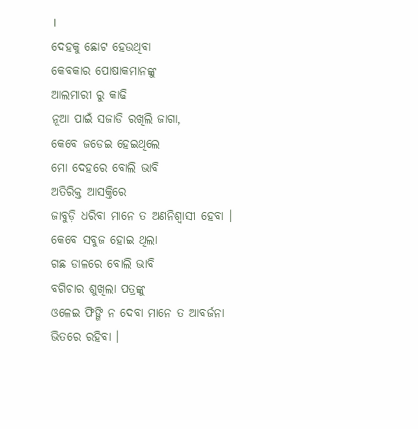।
ଦେହକୁ ଛୋଟ ହେଉଥିବା
କେବକାର ପୋଷାକମାନଙ୍କୁ
ଆଲମାରୀ ରୁ କାଢି
ନୂଆ ପାଇଁ ସଜାଡି ରଖିଲି ଜାଗା,
କେବେ ଜଡେଇ ହେଇଥିଲେ
ମୋ ଦେହରେ ବୋଲି ଭାବି
ଅତିରିକ୍ତ ଆସକ୍ତିରେ
ଜାବୁଡ଼ି ଧରିବା ମାନେ ତ ଅଣନିଶ୍ବାସୀ ହେବା ।
କେବେ ସବୁଜ ହୋଇ ଥିଲା
ଗଛ ଡାଳରେ ବୋଲି ଭାବି
ବଗିଚାର ଶୁଖିଲା ପତ୍ରଙ୍କୁ
ଓଳେଇ ଫିଙ୍ଗି ନ ଦେବା ମାନେ ତ ଆବର୍ଜନା ଭିତରେ ରହିବା ।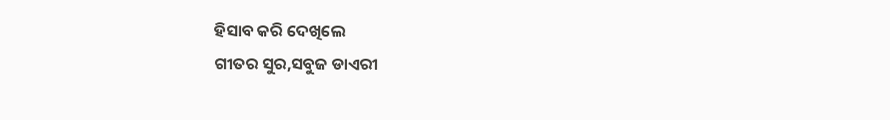ହିସାବ କରି ଦେଖିଲେ
ଗୀତର ସୁର,ସବୁଜ ଡାଏରୀ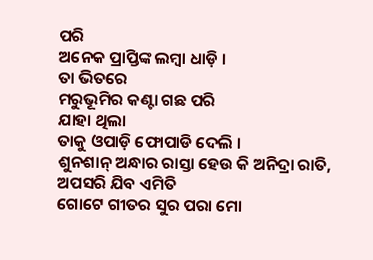ପରି
ଅନେକ ପ୍ରାପ୍ତିଙ୍କ ଲମ୍ବା ଧାଡ଼ି ।
ତା ଭିତରେ
ମରୁଭୂମିର କଣ୍ଟା ଗଛ ପରି
ଯାହା ଥିଲା
ତାକୁ ଓପାଡ଼ି ଫୋପାଡି ଦେଲି ।
ଶୁନଶାନ୍ ଅନ୍ଧାର ରାସ୍ତା ହେଉ କି ଅନିଦ୍ରା ରାତି,
ଅପସରି ଯିବ ଏମିତି
ଗୋଟେ ଗୀତର ସୁର ପରା ମୋ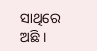ସାଥିରେ ଅଛି ।